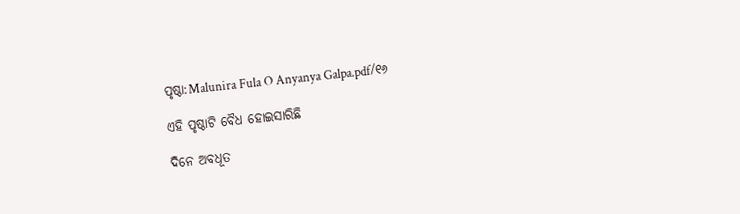ପୃଷ୍ଠା:Malunira Fula O Anyanya Galpa.pdf/୧୬

ଏହି ପୃଷ୍ଠାଟି ବୈଧ ହୋଇସାରିଛି

ଦିନେ ଅବଧୂତ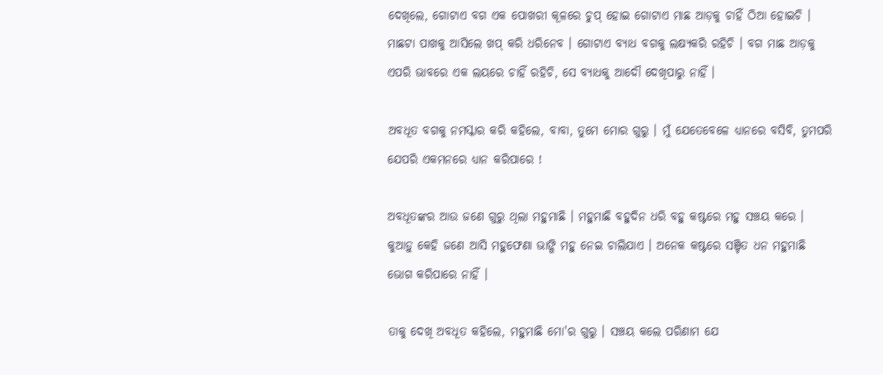ଦେଖିଲେ, ଗୋଟାଏ ବଗ ଏକ ପୋଖରୀ କୂଳରେ ଚୁପ୍ ହୋଇ ଗୋଟାଏ ମାଛ ଆଡ଼କୁ ଚାହିଁ ଠିଆ ହୋଇଚି । ମାଛଟା ପାଖକୁ ଆସିଲେ ଖପ୍ କରି ଧରିନେବ । ଗୋଟାଏ ବ୍ୟାଧ ବଗକୁ ଲକ୍ଷ୍ୟକରି ରହିଚି । ବଗ ମାଛ ଆଡ଼କୁ ଏପରି ଭାବରେ ଏକ ଲୟରେ ଚାହିଁ ରହିଚି, ସେ ବ୍ୟାଧକୁ ଆଦୌ ଦେଖିପାରୁ ନାହିଁ ।

ଅବଧୂତ ବଗକୁ ନମସ୍କାର କରି କହିଲେ, ବାବା, ତୁମେ ମୋର ଗୁରୁ । ମୁଁ ଯେତେବେଳେ ଧ୍ୟାନରେ ବସିବି, ତୁମପରି ଯେପରି ଏକମନରେ ଧ୍ୟାନ କରିପାରେ !

ଅବଧୂତଙ୍କର ଆଉ ଜଣେ ଗୁରୁ ଥିଲା ମହୁମାଛି । ମହୁମାଛି ବହୁଦିନ ଧରି ବହୁ କଷ୍ଟରେ ମହୁ ସଞ୍ଚୟ କରେ । କୁଆଡ଼ୁ କେହି ଜଣେ ଆସି ମହୁଫେଣା ଭାଙ୍ଗି ମହୁ ନେଇ ଚାଲିଯାଏ । ଅନେକ କଷ୍ଟରେ ସଞ୍ଚିତ ଧନ ମହୁମାଛି ଭୋଗ କରିପାରେ ନାହିଁ ।

ତାକୁ ଦେଖି ଅବଧୂତ କହିଲେ, ମହୁମାଛି ମୋ'ର ଗୁରୁ । ସଞ୍ଚୟ କଲେ ପରିଣାମ ଯେ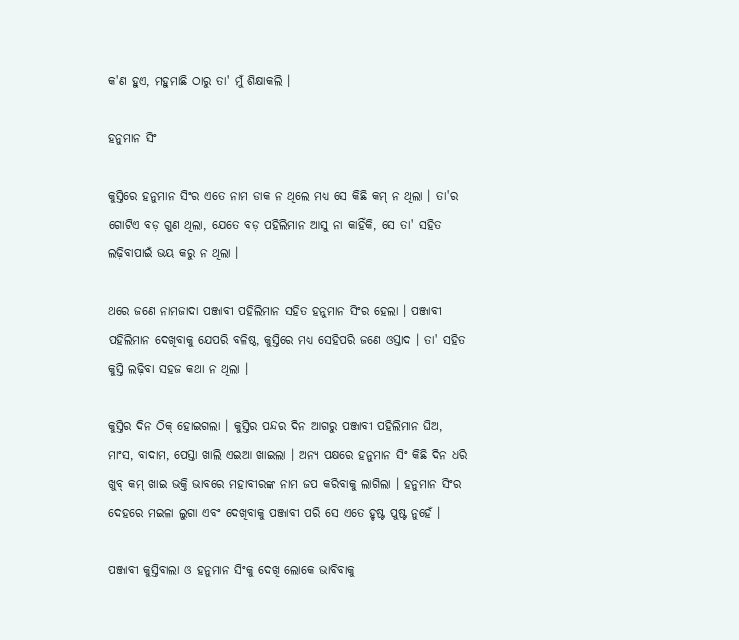କ'ଣ ହୁଏ, ମହୁମାଛି ଠାରୁ ତା' ମୁଁ ଶିକ୍ଷାକଲି ।

ହନୁମାନ ସିଂ

କୁସ୍ତିରେ ହନୁମାନ ସିଂର ଏତେ ନାମ ଡାକ ନ ଥିଲେ ମଧ୍ୟ ସେ କିଛି କମ୍ ନ ଥିଲା । ତା'ର ଗୋଟିଏ ବଡ଼ ଗୁଣ ଥିଲା, ଯେତେ ବଡ଼ ପହିଲିମାନ ଆସୁ ନା କାହିଁକି, ସେ ତା' ସହିତ ଲଢ଼ିବାପାଇଁ ଭୟ କରୁ ନ ଥିଲା ।

ଥରେ ଜଣେ ନାମଜାଦା ପଞ୍ଜାବୀ ପହିଲିମାନ ସହିତ ହନୁମାନ ସିଂର ହେଲା । ପଞ୍ଜାବୀ ପହିଲିମାନ ଦେଖିବାକୁ ଯେପରି ବଳିଷ୍ଠ, କୁସ୍ତିରେ ମଧ୍ୟ ସେହିପରି ଜଣେ ଓସ୍ତାଦ । ତା' ସହିତ କୁସ୍ତି ଲଢ଼ିବା ସହଜ କଥା ନ ଥିଲା ।

କୁସ୍ତିର ଦିନ ଠିକ୍ ହୋଇଗଲା । କୁସ୍ତିର ପନ୍ଦର ଦିନ ଆଗରୁ ପଞ୍ଜାବୀ ପହିଲିମାନ ଘିଅ, ମାଂସ, ବାଦାମ, ପେସ୍ତା ଖାଲି ଏଇଆ ଖାଇଲା । ଅନ୍ୟ ପକ୍ଷରେ ହନୁମାନ ସିଂ କିଛି ଦିନ ଧରି ଖୁବ୍ କମ୍ ଖାଇ ଭକ୍ତି ଭାବରେ ମହାବୀରଙ୍କ ନାମ ଜପ କରିବାକୁ ଲାଗିଲା । ହନୁମାନ ସିଂର ଦେହରେ ମଇଳା ଲୁଗା ଏବଂ ଦେଖିବାକୁ ପଞ୍ଜାବୀ ପରି ସେ ଏତେ ହୃଷ୍ଟ ପୁଷ୍ଟ ନୁହେଁ ।

ପଞ୍ଜାବୀ କୁସ୍ତିବାଲା ଓ ହନୁମାନ ସିଂକୁ ଦେଖି ଲୋକେ ଭାବିବାକୁ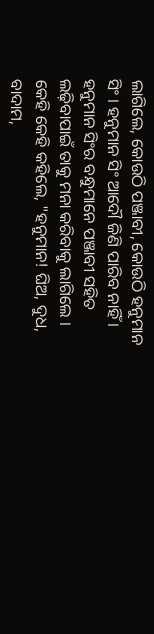ଲାଗିଲେ, କୋଉଠି ପଞ୍ଜାବୀ, କୋଉଠି ହନୁମାନ ସିଂ । ହନୁମାନ ସିଂ ଆଦୌ ଜିଣି ପାରିବ ନାହିଁ । ହନୁମାନ ସିଂର ବନ୍ଧୁମାନେ ପଞ୍ଜାବୀ ସହିତ ଲଢ଼ିବାପାଇଁ ତାକୁ ମନା କରିବାକୁ ଲାଗିଲେ । କେହି କେହି କହିଲେ, "ହନୁମାନ! ଘିଅ, ଦୁଧ, ବାଦାମ,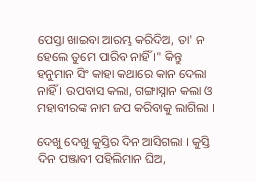ପେସ୍ତା ଖାଇବା ଆରମ୍ଭ କରିଦିଅ, ତା' ନ ହେଲେ ତୁମେ ପାରିବ ନାହିଁ ।" କିନ୍ତୁ ହନୁମାନ ସିଂ କାହା କଥାରେ କାନ ଦେଲା ନାହିଁ । ଉପବାସ କଲା, ଗଙ୍ଗାସ୍ନାନ କଲା ଓ ମହାବୀରଙ୍କ ନାମ ଜପ କରିବାକୁ ଲାଗିଲା ।

ଦେଖୁ ଦେଖୁ କୁସ୍ତିର ଦିନ ଆସିଗଲା । କୁସ୍ତି ଦିନ ପଞ୍ଜାବୀ ପହିଲିମାନ ଘିଅ,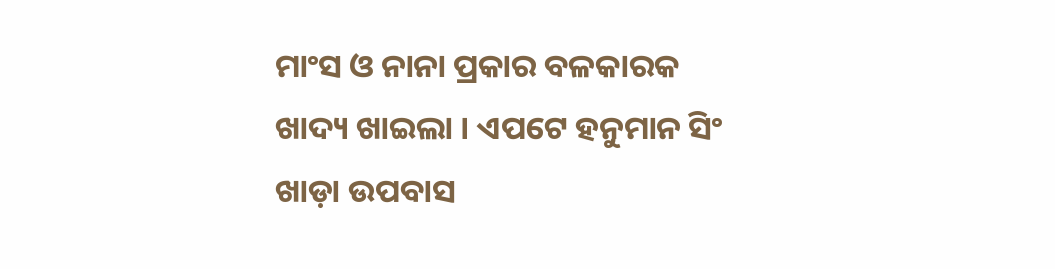ମାଂସ ଓ ନାନା ପ୍ରକାର ବଳକାରକ ଖାଦ୍ୟ ଖାଇଲା । ଏପଟେ ହନୁମାନ ସିଂ ଖାଡ଼ା ଉପବାସ